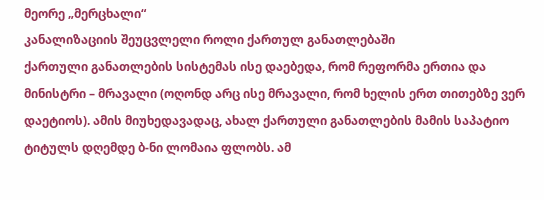მეორე „მერცხალი“
კანალიზაციის შეუცვლელი როლი ქართულ განათლებაში
ქართული განათლების სისტემას ისე დაებედა, რომ რეფორმა ერთია და მინისტრი – მრავალი (ოღონდ არც ისე მრავალი, რომ ხელის ერთ თითებზე ვერ დაეტიოს). ამის მიუხედავადაც, ახალ ქართული განათლების მამის საპატიო ტიტულს დღემდე ბ-ნი ლომაია ფლობს. ამ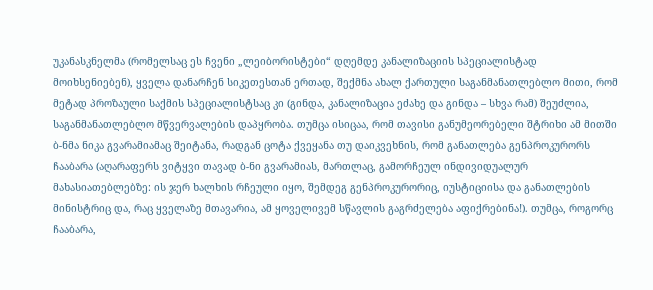უკანასკნელმა (რომელსაც ეს ჩვენი „ლეიბორისტები“ დღემდე კანალიზაციის სპეციალისტად მოიხსენიებენ), ყველა დანარჩენ სიკეთესთან ერთად, შექმნა ახალ ქართული საგანმანათლებლო მითი, რომ მეტად პროზაული საქმის სპეციალისტსაც კი (გინდა, კანალიზაცია ეძახე და გინდა – სხვა რამ) შეუძლია, საგანმანათლებლო მწვერვალების დაპყრობა. თუმცა ისიცაა, რომ თავისი განუმეორებელი შტრიხი ამ მითში ბ-ნმა ნიკა გვარამიამაც შეიტანა, რადგან ცოტა ქვეყანა თუ დაიკვეხნის, რომ განათლება გენპროკურორს ჩააბარა (აღარაფერს ვიტყვი თავად ბ-ნი გვარამიას, მართლაც, გამორჩეულ ინდივიდუალურ მახასიათებლებზე: ის ჯერ ხალხის რჩეული იყო, შემდეგ გენპროკურორიც, იუსტიციისა და განათლების მინისტრიც და, რაც ყველაზე მთავარია, ამ ყოველივემ სწავლის გაგრძელება აფიქრებინა!). თუმცა, როგორც ჩააბარა,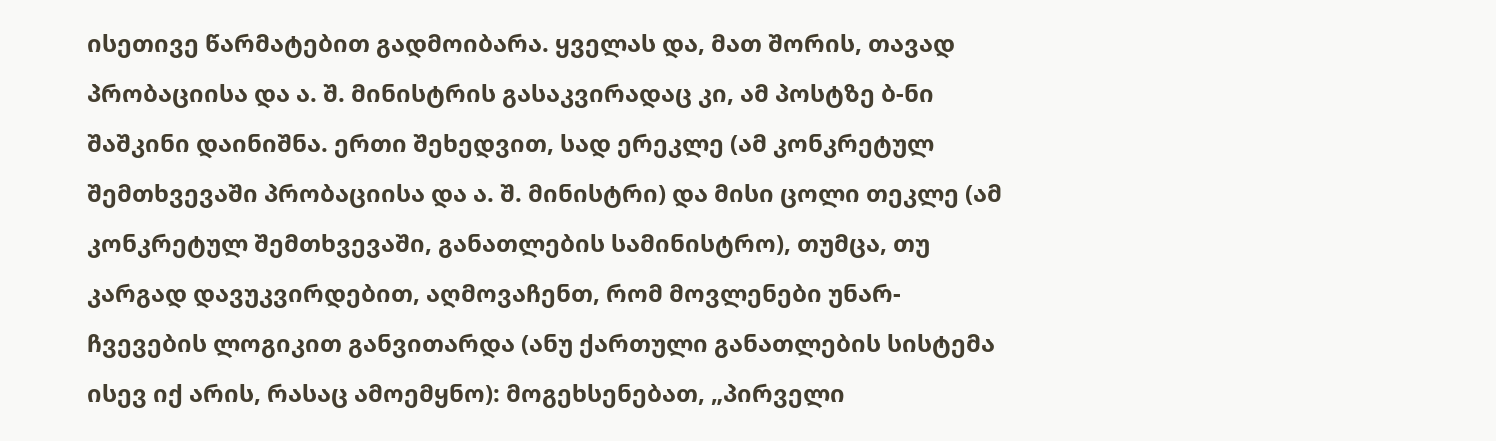ისეთივე წარმატებით გადმოიბარა. ყველას და, მათ შორის, თავად პრობაციისა და ა. შ. მინისტრის გასაკვირადაც კი, ამ პოსტზე ბ-ნი შაშკინი დაინიშნა. ერთი შეხედვით, სად ერეკლე (ამ კონკრეტულ შემთხვევაში პრობაციისა და ა. შ. მინისტრი) და მისი ცოლი თეკლე (ამ კონკრეტულ შემთხვევაში, განათლების სამინისტრო), თუმცა, თუ კარგად დავუკვირდებით, აღმოვაჩენთ, რომ მოვლენები უნარ-ჩვევების ლოგიკით განვითარდა (ანუ ქართული განათლების სისტემა ისევ იქ არის, რასაც ამოემყნო): მოგეხსენებათ, „პირველი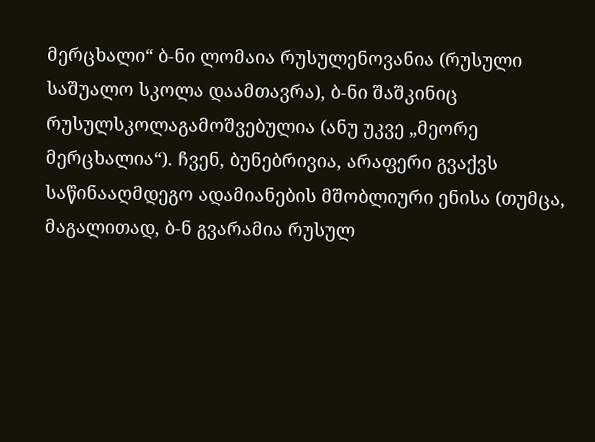მერცხალი“ ბ-ნი ლომაია რუსულენოვანია (რუსული საშუალო სკოლა დაამთავრა), ბ-ნი შაშკინიც რუსულსკოლაგამოშვებულია (ანუ უკვე „მეორე მერცხალია“). ჩვენ, ბუნებრივია, არაფერი გვაქვს საწინააღმდეგო ადამიანების მშობლიური ენისა (თუმცა, მაგალითად, ბ-ნ გვარამია რუსულ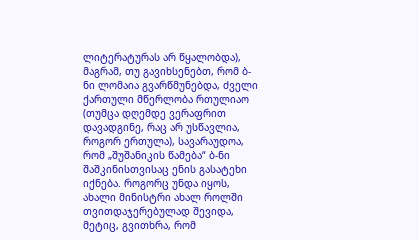ლიტერატურას არ წყალობდა), მაგრამ, თუ გავიხსენებთ, რომ ბ-ნი ლომაია გვარწმუნებდა, ძველი ქართული მწერლობა რთულიაო (თუმცა დღემდე ვერაფრით დავადგინე, რაც არ უსწავლია, როგორ ერთულა), სავარაუდოა, რომ „შუშანიკის წამება“ ბ-ნი შაშკინისთვისაც ენის გასატეხი იქნება. როგორც უნდა იყოს, ახალი მინისტრი ახალ როლში თვითდაჯერებულად შევიდა, მეტიც, გვითხრა, რომ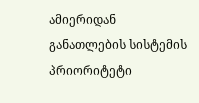ამიერიდან განათლების სისტემის პრიორიტეტი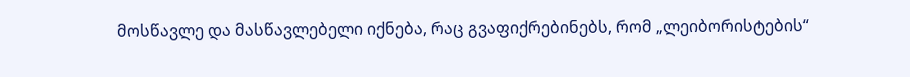მოსწავლე და მასწავლებელი იქნება, რაც გვაფიქრებინებს, რომ „ლეიბორისტების“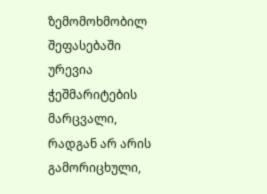ზემომოხმობილ შეფასებაში ურევია ჭეშმარიტების მარცვალი, რადგან არ არის გამორიცხული,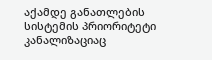აქამდე განათლების სისტემის პრიორიტეტი კანალიზაციაც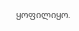ყოფილიყო.